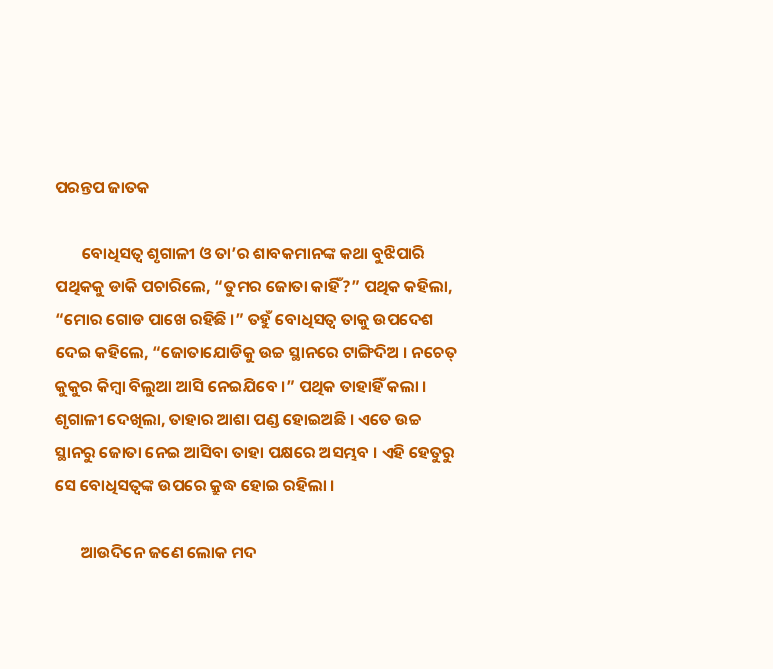ପରନ୍ତପ ଜାତକ

       ବୋଧିସତ୍ୱ ଶୃଗାଳୀ ଓ ତା’ର ଶାବକମାନଙ୍କ କଥା ବୁଝିପାରି ପଥିକକୁ ଡାକି ପଚାରିଲେ, “ତୁମର ଜୋତା କାହିଁ?” ପଥିକ କହିଲା, “ମୋର ଗୋଡ ପାଖେ ରହିଛି ।” ତହୁଁ ବୋଧିସତ୍ୱ ତାକୁ ଉପଦେଶ ଦେଇ କହିଲେ, “ଜୋତାଯୋଡିକୁ ଉଚ୍ଚ ସ୍ଥାନରେ ଟାଙ୍ଗିଦିଅ । ନଚେତ୍ କୁକୁର କିମ୍ବା ବିଲୁଆ ଆସି ନେଇଯିବେ ।” ପଥିକ ତାହାହିଁ କଲା । ଶୃଗାଳୀ ଦେଖିଲା, ତାହାର ଆଶା ପଣ୍ଡ ହୋଇଅଛି । ଏତେ ଉଚ୍ଚ ସ୍ଥାନରୁ ଜୋତା ନେଇ ଆସିବା ତାହା ପକ୍ଷରେ ଅସମ୍ଭବ । ଏହି ହେତୁରୁ ସେ ବୋଧିସତ୍ୱଙ୍କ ଉପରେ କ୍ରୁଦ୍ଧ ହୋଇ ରହିଲା ।

       ଆଉଦିନେ ଜଣେ ଲୋକ ମଦ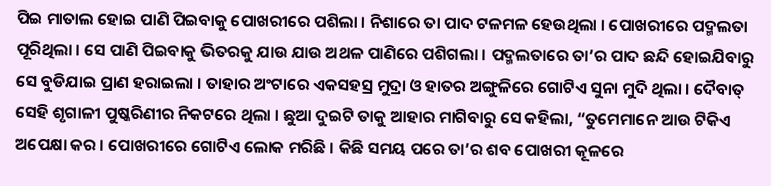ପିଇ ମାତାଲ ହୋଇ ପାଣି ପିଇବାକୁ ପୋଖରୀରେ ପଶିଲା । ନିଶାରେ ତା ପାଦ ଟଳମଳ ହେଉଥିଲା । ପୋଖରୀରେ ପଦ୍ମଲତା ପୂରିଥିଲା । ସେ ପାଣି ପିଇବାକୁ ଭିତରକୁ ଯାଉ ଯାଉ ଅଥଳ ପାଣିରେ ପଶିଗଲା । ପଦ୍ମଲତାରେ ତା’ର ପାଦ ଛନ୍ଦି ହୋଇଯିବାରୁ ସେ ବୁଡିଯାଇ ପ୍ରାଣ ହରାଇଲା । ତାହାର ଅଂଟାରେ ଏକସହସ୍ର ମୁଦ୍ରା ଓ ହାତର ଅଙ୍ଗୁଳିରେ ଗୋଟିଏ ସୁନା ମୁଦି ଥିଲା । ଦୈବାତ୍ ସେହି ଶୃଗାଳୀ ପୁଷ୍କରିଣୀର ନିକଟରେ ଥିଲା । ଛୁଆ ଦୁଇଟି ତାକୁ ଆହାର ମାଗିବାରୁ ସେ କହିଲା, “ତୁମେମାନେ ଆଉ ଟିକିଏ ଅପେକ୍ଷା କର । ପୋଖରୀରେ ଗୋଟିଏ ଲୋକ ମରିଛି । କିଛି ସମୟ ପରେ ତା’ର ଶବ ପୋଖରୀ କୂଳରେ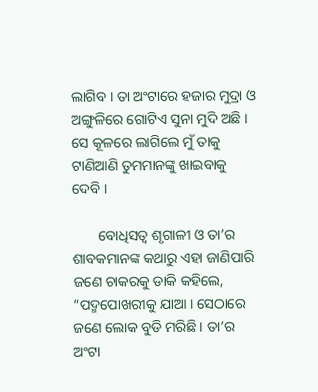ଲାଗିବ । ତା ଅଂଟାରେ ହଜାର ମୁଦ୍ରା ଓ ଅଙ୍ଗୁଳିରେ ଗୋଟିଏ ସୁନା ମୁଦି ଅଛି । ସେ କୂଳରେ ଲାଗିଲେ ମୁଁ ତାକୁ ଟାଣିଆଣି ତୁମମାନଙ୍କୁ ଖାଇବାକୁ ଦେବି ।

       ବୋଧିସତ୍ୱ ଶୃଗାଳୀ ଓ ତା’ର ଶାବକମାନଙ୍କ କଥାରୁ ଏହା ଜାଣିପାରି ଜଣେ ଚାକରକୁ ଡାକି କହିଲେ, “ପଦ୍ମପୋଖରୀକୁ ଯାଆ । ସେଠାରେ ଜଣେ ଲୋକ ବୁଡି ମରିଛି । ତା’ର ଅଂଟା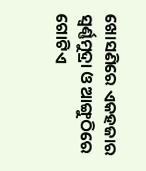ଖୋସଣିରେ ଏକହଜାର ସ୍ୱର୍ଣ୍ଣମୁଦ୍ରା ଓ ଆଙ୍ଗୁଠିରେ ଗୋଟିଏ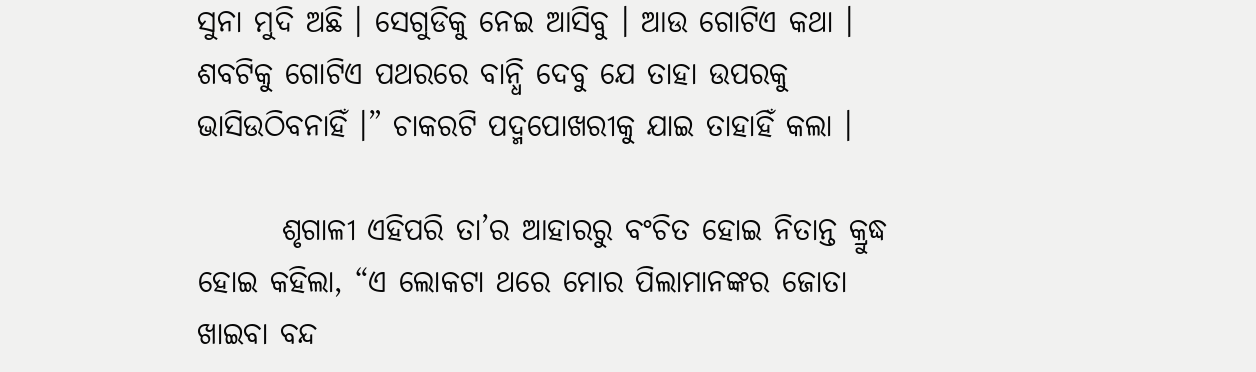ସୁନା ମୁଦି ଅଛି । ସେଗୁଡିକୁ ନେଇ ଆସିବୁ । ଆଉ ଗୋଟିଏ କଥା । ଶବଟିକୁ ଗୋଟିଏ ପଥରରେ ବାନ୍ଧି ଦେବୁ ଯେ ତାହା ଉପରକୁ ଭାସିଉଠିବନାହିଁ ।” ଚାକରଟି ପଦ୍ମପୋଖରୀକୁ ଯାଇ ତାହାହିଁ କଲା ।

       ଶୃଗାଳୀ ଏହିପରି ତା’ର ଆହାରରୁ ବଂଚିତ ହୋଇ ନିତାନ୍ତ କ୍ରୁଦ୍ଧ ହୋଇ କହିଲା, “ଏ ଲୋକଟା ଥରେ ମୋର ପିଲାମାନଙ୍କର ଜୋତା ଖାଇବା ବନ୍ଦ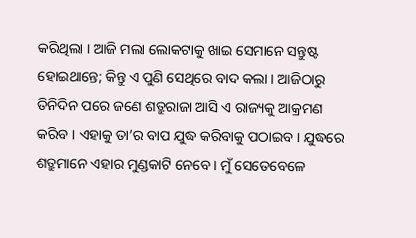କରିଥିଲା । ଆଜି ମଲା ଲୋକଟାକୁ ଖାଇ ସେମାନେ ସନ୍ତୁଷ୍ଟ ହୋଇଥାନ୍ତେ; କିନ୍ତୁ ଏ ପୁଣି ସେଥିରେ ବାଦ କଲା । ଆଜିଠାରୁ ତିନିଦିନ ପରେ ଜଣେ ଶତ୍ରୁରାଜା ଆସି ଏ ରାଜ୍ୟକୁ ଆକ୍ରମଣ କରିବ । ଏହାକୁ ତା’ର ବାପ ଯୁଦ୍ଧ କରିବାକୁ ପଠାଇବ । ଯୁଦ୍ଧରେ ଶତ୍ରୁମାନେ ଏହାର ମୁଣ୍ଡକାଟି ନେବେ । ମୁଁ ସେତେବେଳେ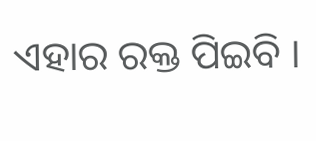ଏହାର ରକ୍ତ ପିଇବି ।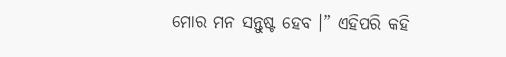ମୋର ମନ ସନ୍ତୁଷ୍ଟ ହେବ ।” ଏହିପରି କହି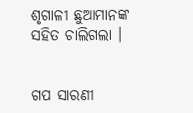ଶୃଗାଳୀ ଛୁଆମାନଙ୍କ ସହିତ ଚାଲିଗଲା ।


ଗପ ସାରଣୀ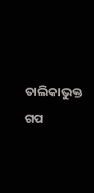ତାଲିକାଭୁକ୍ତ ଗପ